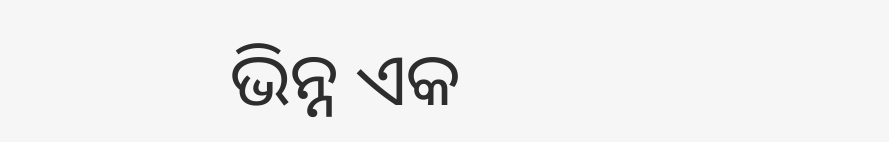ଭିନ୍ନ ଏକ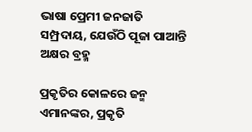ଭାଷା ପ୍ରେମୀ ଜନଜାତି ସମ୍ପ୍ରଦାୟ, ଯେଉଁଠି ପୂଜା ପାଆନ୍ତି ଅକ୍ଷର ବ୍ରହ୍ମ

ପ୍ରକୃତିର କୋଳରେ ଜନ୍ମ ଏମାନଙ୍କର, ପ୍ରକୃତି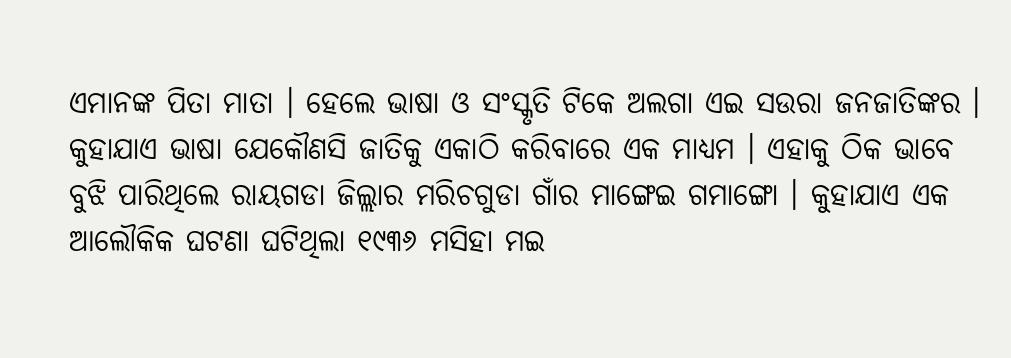ଏମାନଙ୍କ ପିତା ମାତା । ହେଲେ ଭାଷା ଓ ସଂସ୍କୃତି ଟିକେ ଅଲଗା ଏଇ ସଉରା ଜନଜାତିଙ୍କର ।
କୁହାଯାଏ ଭାଷା ଯେକୌଣସି ଜାତିକୁ ଏକାଠି କରିବାରେ ଏକ ମାଧ୍ୟମ । ଏହାକୁ ଠିକ ଭାବେ ବୁଝି ପାରିଥିଲେ ରାୟଗଡା ଜିଲ୍ଲାର ମରିଚଗୁଡା ଗାଁର ମାଙ୍ଗେଇ ଗମାଙ୍ଗୋ । କୁହାଯାଏ ଏକ ଆଲୌକିକ ଘଟଣା ଘଟିଥିଲା ୧୯୩୬ ମସିହା ମଇ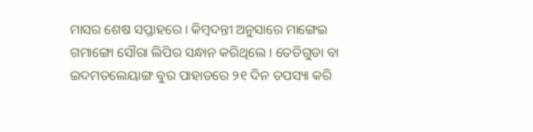ମାସର ଶେଷ ସପ୍ତାହରେ । କିମ୍ବଦନ୍ତୀ ଅନୁସାରେ ମାଙ୍ଗେଇ ଗମାଙ୍ଗୋ ସୌରା ଲିପିର ସନ୍ଧାନ କରିଥିଲେ । ତେଡିଗୁଡା ବା ଇଦମତଲେୟାଙ୍ଗ ବୁର ପାହାଡରେ ୨୧ ଦିନ ତପସ୍ୟା କରି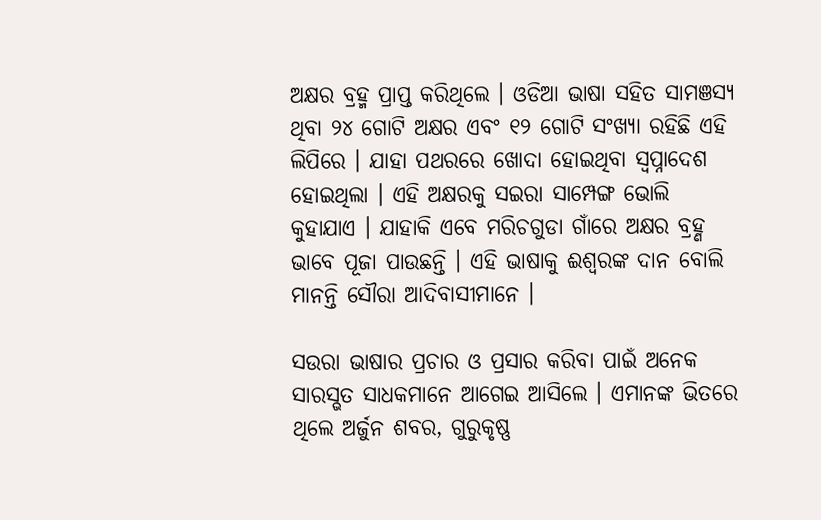ଅକ୍ଷର ବ୍ରହ୍ମ ପ୍ରାପ୍ତ କରିଥିଲେ । ଓଡିଆ ଭାଷା ସହିତ ସାମଞସ୍ୟ ଥିବା ୨୪ ଗୋଟି ଅକ୍ଷର ଏବଂ ୧୨ ଗୋଟି ସଂଖ୍ୟା ରହିଛି ଏହି ଲିପିରେ । ଯାହା ପଥରରେ ଖୋଦା ହୋଇଥିବା ସ୍ବପ୍ନାଦେଶ ହୋଇଥିଲା । ଏହି ଅକ୍ଷରକୁ ସଇରା ସାମ୍ପେଙ୍ଗ ଭୋଲି କୁହାଯାଏ । ଯାହାକି ଏବେ ମରିଚଗୁଡା ଗାଁରେ ଅକ୍ଷର ବ୍ରହ୍ଣ ଭାବେ ପୂଜା ପାଉଛନ୍ତି । ଏହି ଭାଷାକୁ ଈଶ୍ୱରଙ୍କ ଦାନ ବୋଲି ମାନନ୍ତି ସୌରା ଆଦିବାସୀମାନେ ।

ସଉରା ଭାଷାର ପ୍ରଚାର ଓ ପ୍ରସାର କରିବା ପାଇଁ ଅନେକ ସାରସ୍ଭତ ସାଧକମାନେ ଆଗେଇ ଆସିଲେ । ଏମାନଙ୍କ ଭିତରେ ଥିଲେ ଅର୍ଜୁନ ଶବର, ଗୁରୁକୃଷ୍ଣ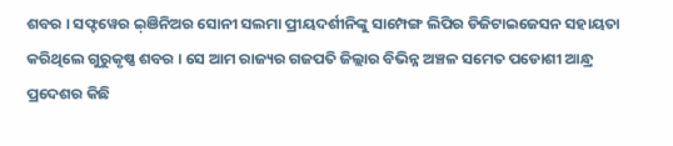ଶବର । ସଫ୍ଟୱେର ଇ଼ଞିନିଅର ସୋନୀ ସଲମା ପ୍ରୀୟଦର୍ଶୀନିଙ୍କୁ ସାମ୍ପେଙ୍ଗ ଲିପିର ଡିଜିଟାଇଜେସନ ସହାୟତା କରିଥିଲେ ଗୁରୁକୃଷ୍ଣ ଶବର । ସେ ଆମ ରାଜ୍ୟର ଗଜପତି ଜିଲ୍ଲାର ବିଭିନ୍ନ ଅଞ୍ଚଳ ସମେତ ପଡୋଶୀ ଆନ୍ଧ୍ର ପ୍ରଦେଶର କିଛି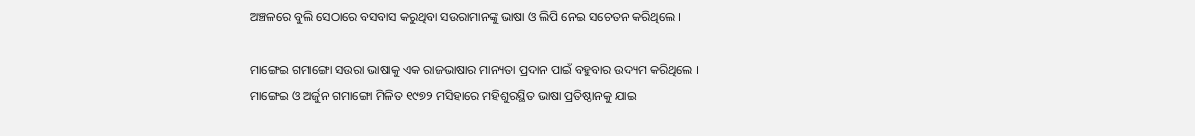ଅଞ୍ଚଳରେ ବୁଲି ସେଠାରେ ବସବାସ କରୁଥିବା ସଉରାମାନଙ୍କୁ ଭାଷା ଓ ଲିପି ନେଇ ସଚେତନ କରିଥିଲେ ।

ମାଙ୍ଗେଇ ଗମାଙ୍ଗୋ ସଉରା ଭାଷାକୁ ଏକ ରାଜଭାଷାର ମାନ୍ୟତା ପ୍ରଦାନ ପାଇଁ ବହୁବାର ଉଦ୍ୟମ କରିଥିଲେ । ମାଙ୍ଗେଇ ଓ ଅର୍ଜୁନ ଗମାଙ୍ଗୋ ମିଳିତ ୧୯୭୨ ମସିହାରେ ମହିଶୁରସ୍ଥିତ ଭାଷା ପ୍ରତିଷ୍ଠାନକୁ ଯାଇ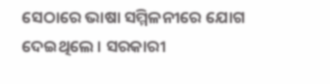ସେଠାରେ ଭାଷା ସମ୍ମିଳନୀରେ ଯୋଗ ଦେଇଥିଲେ । ସରକାରୀ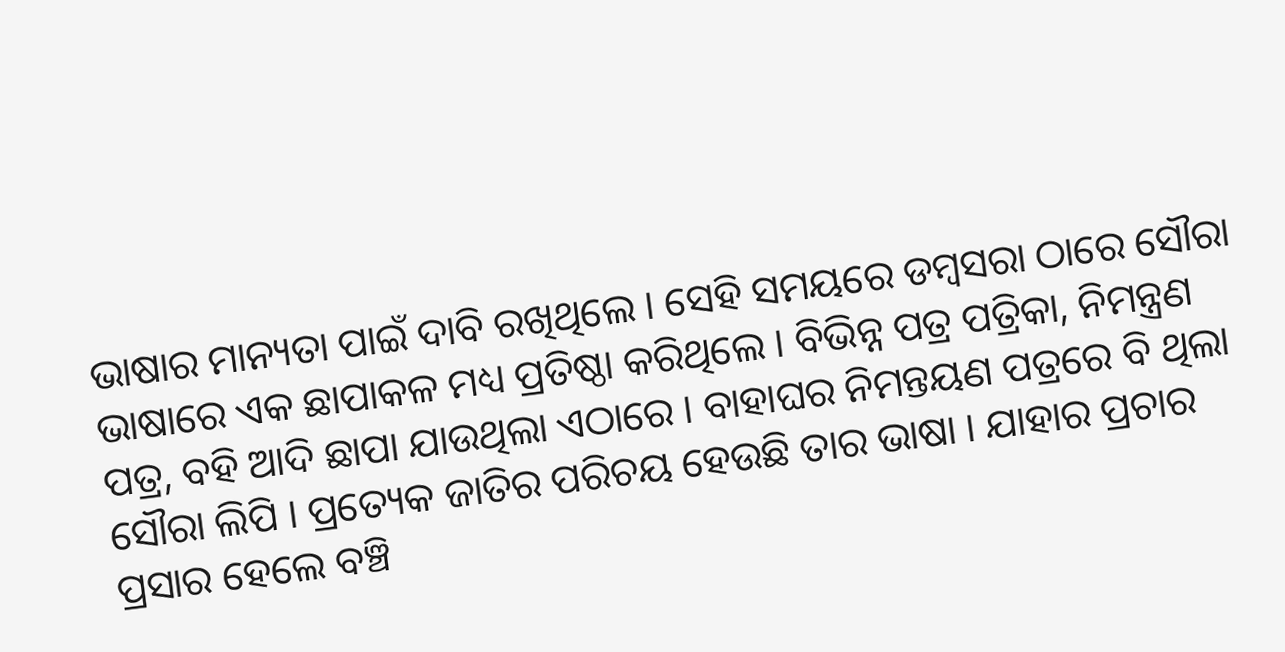ଭାଷାର ମାନ୍ୟତା ପାଇଁ ଦାବି ରଖିଥିଲେ । ସେହି ସମୟରେ ଡମ୍ବସରା ଠାରେ ସୌରା ଭାଷାରେ ଏକ ଛାପାକଳ ମଧ୍ୟ ପ୍ରତିଷ୍ଠା କରିଥିଲେ । ବିଭିନ୍ନ ପତ୍ର ପତ୍ରିକା, ନିମନ୍ତ୍ରଣ ପତ୍ର, ବହି ଆଦି ଛାପା ଯାଉଥିଲା ଏଠାରେ । ବାହାଘର ନିମନ୍ତୟଣ ପତ୍ରରେ ବି ଥିଲା ସୌରା ଲିପି । ପ୍ରତ୍ୟେକ ଜାତିର ପରିଚୟ ହେଉଛି ତାର ଭାଷା । ଯାହାର ପ୍ରଚାର ପ୍ରସାର ହେଲେ ବଞ୍ଚି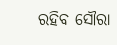ରହିବ ସୌରା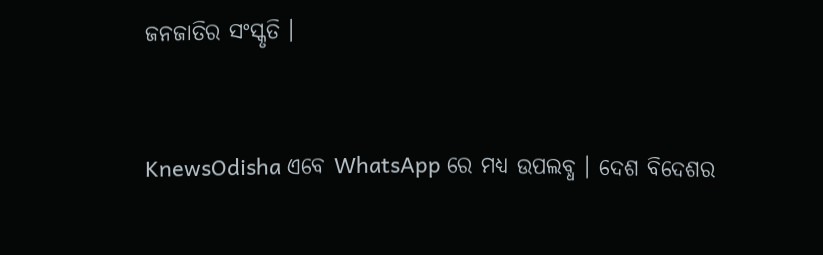ଜନଜାତିର ସଂସ୍କୃତି ।


KnewsOdisha ଏବେ WhatsApp ରେ ମଧ୍ୟ ଉପଲବ୍ଧ । ଦେଶ ବିଦେଶର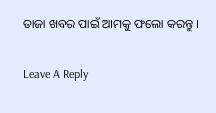ତାଜା ଖବର ପାଇଁ ଆମକୁ ଫଲୋ କରନ୍ତୁ ।

Leave A Reply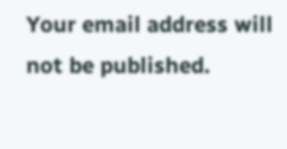Your email address will not be published.